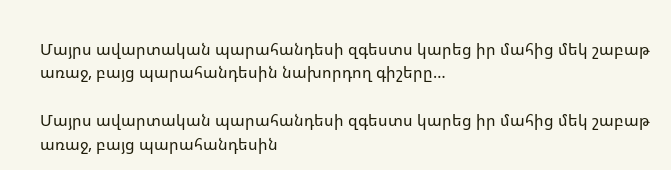Մայրս ավարտական պարահանդեսի զգեստս կարեց իր մահից մեկ շաբաթ առաջ, բայց պարահանդեսին նախորդող գիշերը…

Մայրս ավարտական պարահանդեսի զգեստս կարեց իր մահից մեկ շաբաթ առաջ, բայց պարահանդեսին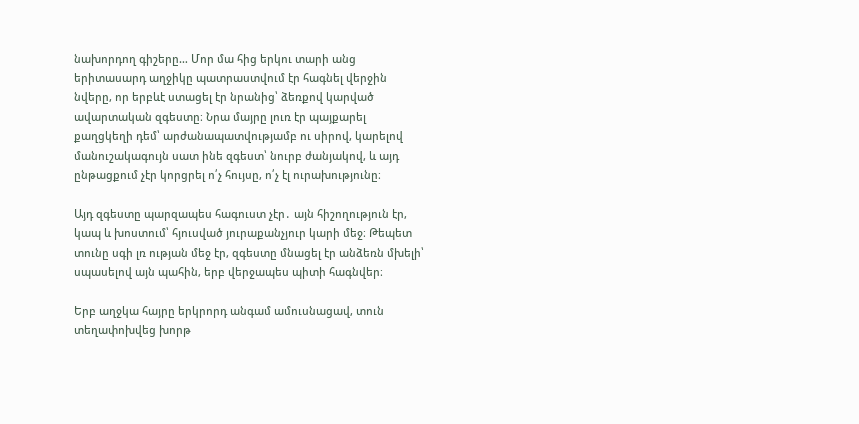նախորդող գիշերը… Մոր մա հից երկու տարի անց երիտասարդ աղջիկը պատրաստվում էր հագնել վերջին նվերը, որ երբևէ ստացել էր նրանից՝ ձեռքով կարված ավարտական զգեստը։ Նրա մայրը լուռ էր պայքարել քաղցկեղի դեմ՝ արժանապատվությամբ ու սիրով, կարելով մանուշակագույն սատ ինե զգեստ՝ նուրբ ժանյակով, և այդ ընթացքում չէր կորցրել ո՛չ հույսը, ո՛չ էլ ուրախությունը։

Այդ զգեստը պարզապես հագուստ չէր․ այն հիշողություն էր, կապ և խոստում՝ հյուսված յուրաքանչյուր կարի մեջ։ Թեպետ տունը սգի լռ ության մեջ էր, զգեստը մնացել էր անձեռն մխելի՝ սպասելով այն պահին, երբ վերջապես պիտի հագնվեր։

Երբ աղջկա հայրը երկրորդ անգամ ամուսնացավ, տուն տեղափոխվեց խորթ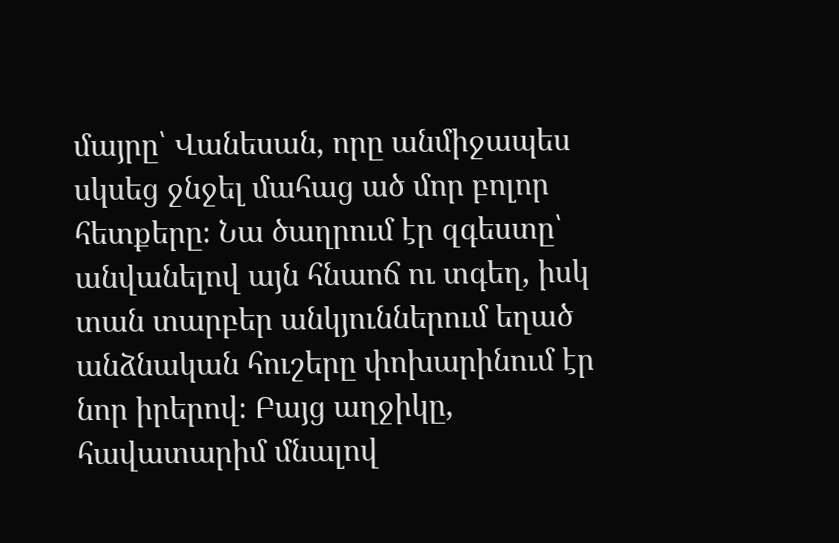մայրը՝ Վանեսան, որը անմիջապես սկսեց ջնջել մահաց ած մոր բոլոր հետքերը։ Նա ծաղրում էր զգեստը՝ անվանելով այն հնաոճ ու տգեղ, իսկ տան տարբեր անկյուններում եղած անձնական հուշերը փոխարինում էր նոր իրերով։ Բայց աղջիկը, հավատարիմ մնալով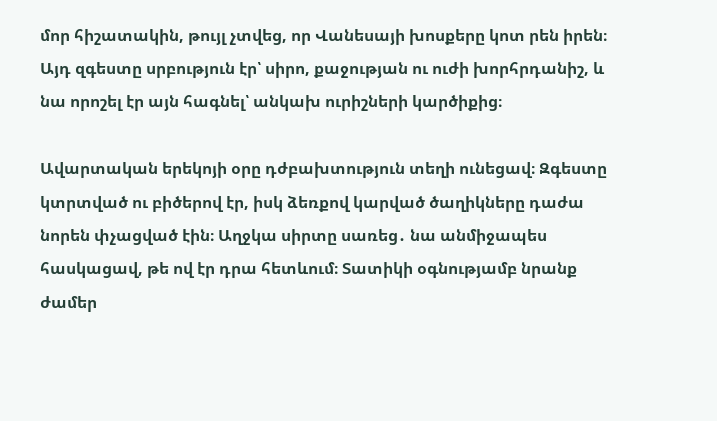մոր հիշատակին, թույլ չտվեց, որ Վանեսայի խոսքերը կոտ րեն իրեն։ Այդ զգեստը սրբություն էր՝ սիրո, քաջության ու ուժի խորհրդանիշ, և նա որոշել էր այն հագնել՝ անկախ ուրիշների կարծիքից։

Ավարտական երեկոյի օրը դժբախտություն տեղի ունեցավ։ Զգեստը կտրտված ու բիծերով էր, իսկ ձեռքով կարված ծաղիկները դաժա նորեն փչացված էին։ Աղջկա սիրտը սառեց․ նա անմիջապես հասկացավ, թե ով էր դրա հետևում։ Տատիկի օգնությամբ նրանք ժամեր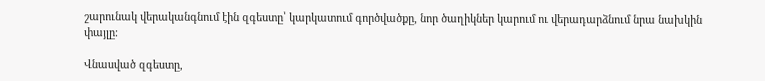շարունակ վերականգնում էին զգեստը՝ կարկատում գործվածքը, նոր ծաղիկներ կարում ու վերադարձնում նրա նախկին փայլը։

Վնասված զգեստը,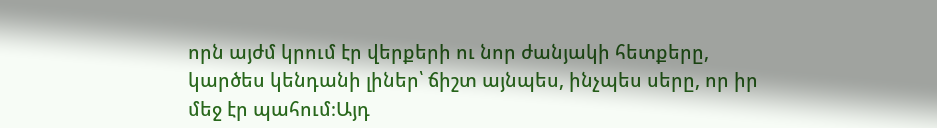որն այժմ կրում էր վերքերի ու նոր ժանյակի հետքերը, կարծես կենդանի լիներ՝ ճիշտ այնպես, ինչպես սերը, որ իր մեջ էր պահում։Այդ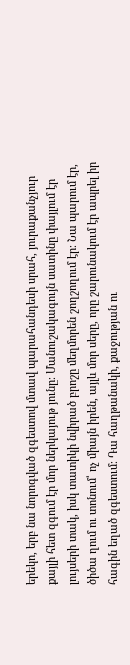երեկո, երբ նա նորոգված զգեստով մտավ պարահանդեսի սրահ, յուրաքանչյուր քայլի հետ զգում էր մոր ներկայութ յունը։ Մանուշակագույն սատինը փայլում էր լույսերի տակ, իսկ տատիկի նվիրած բրոշը մեղմորեն շողշողում էր։ Նա պարում էր, ծիծա ղում ու տոնում՝ ոչ միայն իրեն, այլև մոր սերը, որը շարունակում էր ապրել իր հագին եղած զգեստում։ Դա հաղթանակի, քաջության ու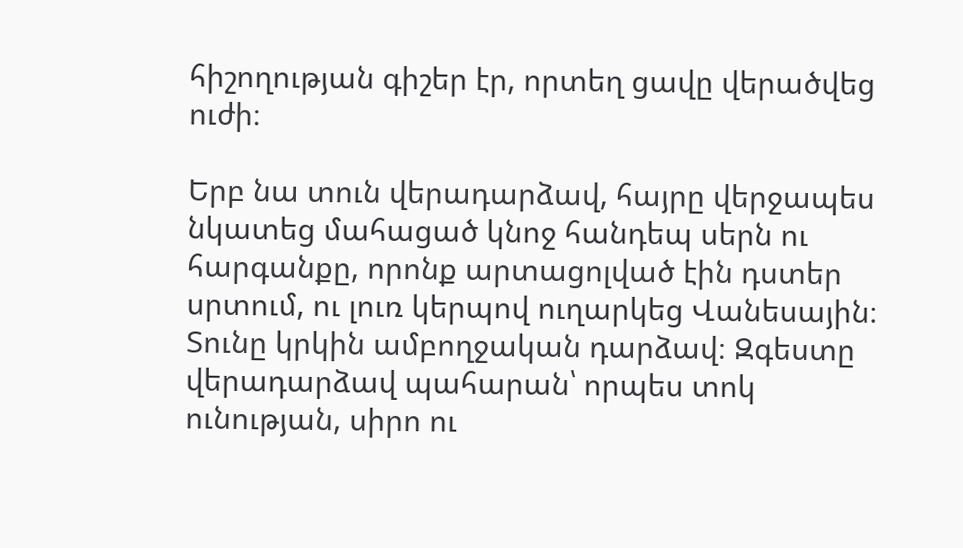հիշողության գիշեր էր, որտեղ ցավը վերածվեց ուժի։

Երբ նա տուն վերադարձավ, հայրը վերջապես նկատեց մահացած կնոջ հանդեպ սերն ու հարգանքը, որոնք արտացոլված էին դստեր սրտում, ու լուռ կերպով ուղարկեց Վանեսային։ Տունը կրկին ամբողջական դարձավ։ Զգեստը վերադարձավ պահարան՝ որպես տոկ ունության, սիրո ու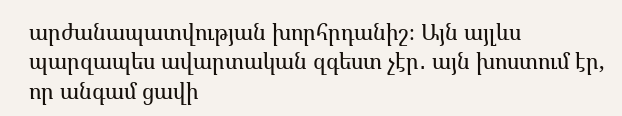արժանապատվության խորհրդանիշ։ Այն այլևս պարզապես ավարտական զգեստ չէր․ այն խոստում էր, որ անգամ ցավի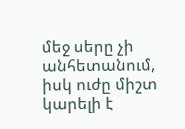մեջ սերը չի անհետանում, իսկ ուժը միշտ կարելի է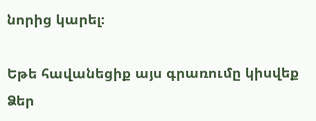նորից կարել։

Եթե հավանեցիք այս գրառումը կիսվեք Ձեր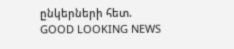ընկերների հետ.
GOOD LOOKING NEWS